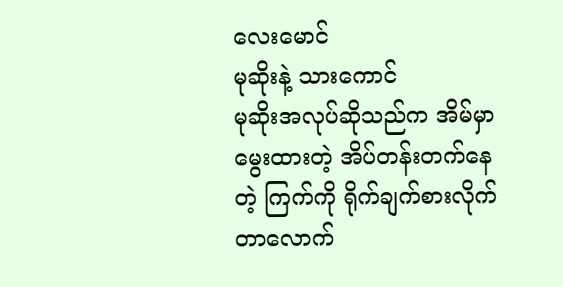လေးမောင်
မုဆိုးနဲ့ သားကောင်
မုဆိုးအလုပ်ဆိုသည်က အိမ်မှာမွေးထားတဲ့ အိပ်တန်းတက်နေတဲ့ ကြက်ကို ရိုက်ချက်စားလိုက်တာလောက်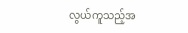လွယ်ကူသည့်အ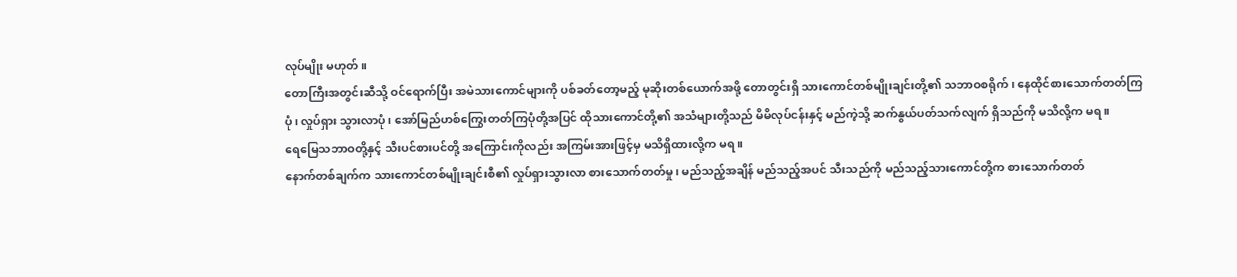လုပ်မျိုး မဟုတ်။
တောကြီးအတွင်းဆီသို့ ဝင်ရောက်ပြီး အမဲသားကောင်များကို ပစ်ခတ်တော့မည့် မုဆိုးတစ်ယောက်အဖို့ တောတွင်းရှိ သားကောင်တစ်မျိုးချင်းတို့၏ သဘာဝစရိုက်၊ နေထိုင်စားသောက်တတ်ကြပုံ၊ လှုပ်ရှား သွားလာပုံ၊ အော်မြည်ဟစ်ကြွေးတတ်ကြပုံတို့အပြင် ထိုသားကောင်တို့၏ အသံများတို့သည် မိမိလုပ်ငန်းနှင့် မည်ကဲ့သို့ ဆက်နွယ်ပတ်သက်လျက် ရှိသည်ကို မသိလို့က မရ။
ရေမြေသဘာဝတို့နှင့် သီးပင်စားပင်တို့ အကြောင်းကိုလည်း အကြမ်းအားဖြင့်မှ မသိရှိထားလို့က မရ။
နောက်တစ်ချက်က သားကောင်တစ်မျိုးချင်းစီ၏ လှုပ်ရှားသွားလာ စားသောက်တတ်မှု၊ မည်သည့်အချိန် မည်သည့်အပင် သီးသည်ကို မည်သည့်သားကောင်တို့က စားသောက်တတ်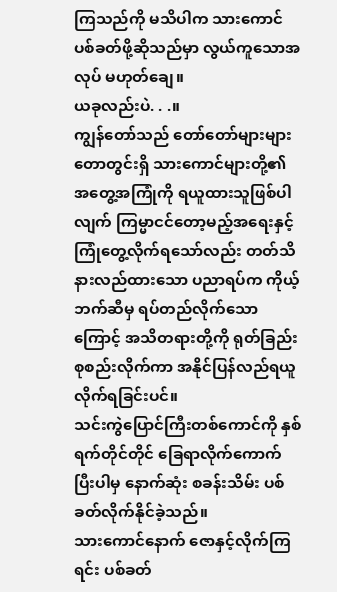ကြသည်ကို မသိပါက သားကောင်ပစ်ခတ်ဖို့ဆိုသည်မှာ လွယ်ကူသောအလုပ် မဟုတ်ချေ။
ယခုလည်းပဲ. . .။
ကျွန်တော်သည် တော်တော်များများ တောတွင်းရှိ သားကောင်များတို့၏ အတွေ့အကြုံကို ရယူထားသူဖြစ်ပါလျက် ကြမ္မာငင်တော့မည့်အရေးနှင့် ကြုံတွေ့လိုက်ရသော်လည်း တတ်သိနားလည်ထားသော ပညာရပ်က ကိုယ့်ဘက်ဆီမှ ရပ်တည်လိုက်သောကြောင့် အသိတရားတို့ကို ရုတ်ခြည်းစုစည်းလိုက်ကာ အနိုင်ပြန်လည်ရယူလိုက်ရခြင်းပင်။
သင်းကွဲပြောင်ကြီးတစ်ကောင်ကို နှစ်ရက်တိုင်တိုင် ခြေရာလိုက်ကောက်ပြီးပါမှ နောက်ဆုံး စခန်းသိမ်း ပစ်ခတ်လိုက်နိုင်ခဲ့သည်။
သားကောင်နောက် ဇောနှင့်လိုက်ကြရင်း ပစ်ခတ်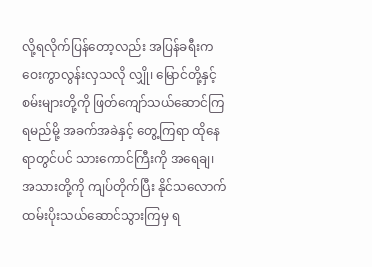လို့ရလိုက်ပြန်တော့လည်း အပြန်ခရီးက ဝေးကွာလွန်းလှသလို လျှို၊ မြောင်တို့နှင့် စမ်းများတို့ကို ဖြတ်ကျော်သယ်ဆောင်ကြရမည်မို့ အခက်အခဲနှင့် တွေ့ကြရာ ထိုနေရာတွင်ပင် သားကောင်ကြီးကို အရေချ၊ အသားတို့ကို ကျပ်တိုက်ပြီး နိုင်သလောက် ထမ်းပိုးသယ်ဆောင်သွားကြမှ ရ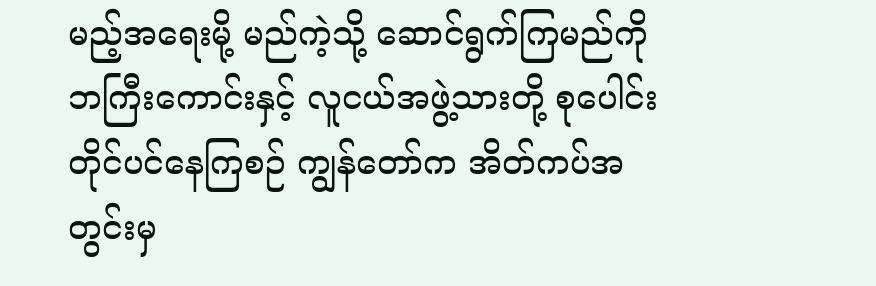မည့်အရေးမို့ မည်ကဲ့သို့ ဆောင်ရွက်ကြမည်ကို ဘကြီးကောင်းနှင့် လူငယ်အဖွဲ့သားတို့ စုပေါင်းတိုင်ပင်နေကြစဉ် ကျွန်တော်က အိတ်ကပ်အတွင်းမှ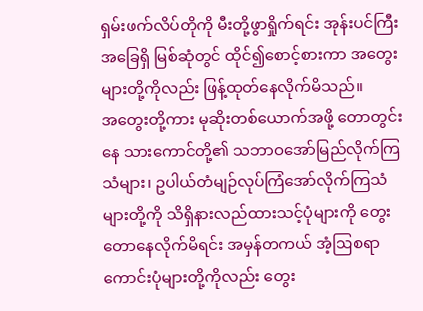ရှမ်းဖက်လိပ်တိုကို မီးတို့ဖွာရှိုက်ရင်း အုန်းပင်ကြီးအခြေရှိ မြစ်ဆုံတွင် ထိုင်၍စောင့်စားကာ အတွေးများတို့ကိုလည်း ဖြန့်ထုတ်နေလိုက်မိသည်။
အတွေးတို့ကား မုဆိုးတစ်ယောက်အဖို့ တောတွင်းနေ သားကောင်တို့၏ သဘာဝအော်မြည်လိုက်ကြသံများ၊ ဥပါယ်တံမျဉ်လုပ်ကြံအော်လိုက်ကြသံများတို့ကို သိရှိနားလည်ထားသင့်ပုံများကို တွေးတောနေလိုက်မိရင်း အမှန်တကယ် အံ့ဩစရာကောင်းပုံများတို့ကိုလည်း တွေး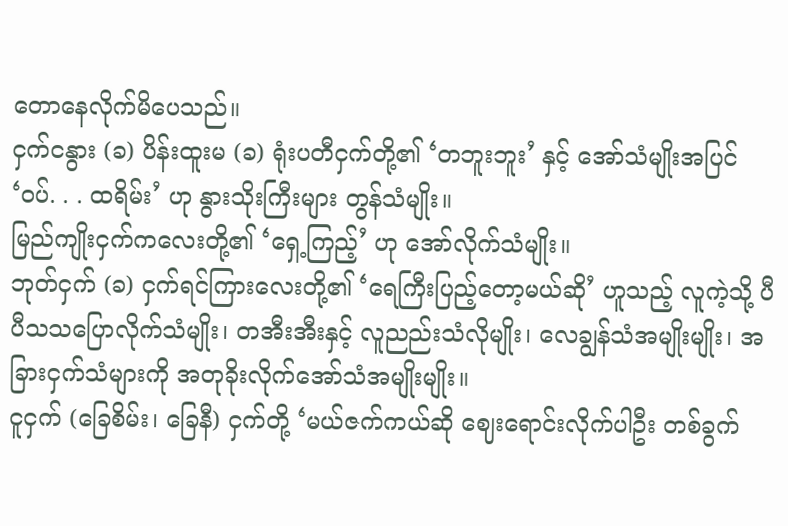တောနေလိုက်မိပေသည်။
ငှက်ငနွား (ခ) ပိန်းထူးမ (ခ) ရုံးပတီငှက်တို့၏ ‘တဘူးဘူး’ နှင့် အော်သံမျိုးအပြင် ‘ဝပ်. . . ထရိမ်း’ ဟု နွားသိုးကြီးများ တွန်သံမျိုး။
မြည်ကျိုးငှက်ကလေးတို့၏ ‘ရှေ့ကြည့်’ ဟု အော်လိုက်သံမျိုး။
ဘုတ်ငှက် (ခ) ငှက်ရင်ကြားလေးတို့၏ ‘ရေကြီးပြည့်တော့မယ်ဆို’ ဟူသည့် လူကဲ့သို့ ပီပီသသပြောလိုက်သံမျိုး၊ တအီးအီးနှင့် လူညည်းသံလိုမျိုး၊ လေချွန်သံအမျိုးမျိုး၊ အခြားငှက်သံများကို အတုခိုးလိုက်အော်သံအမျိုးမျိုး။
ငူငှက် (ခြေစိမ်း၊ ခြေနီ) ငှက်တို့ ‘မယ်ဇက်ကယ်ဆို ဈေးရောင်းလိုက်ပါဦး တစ်ခွက်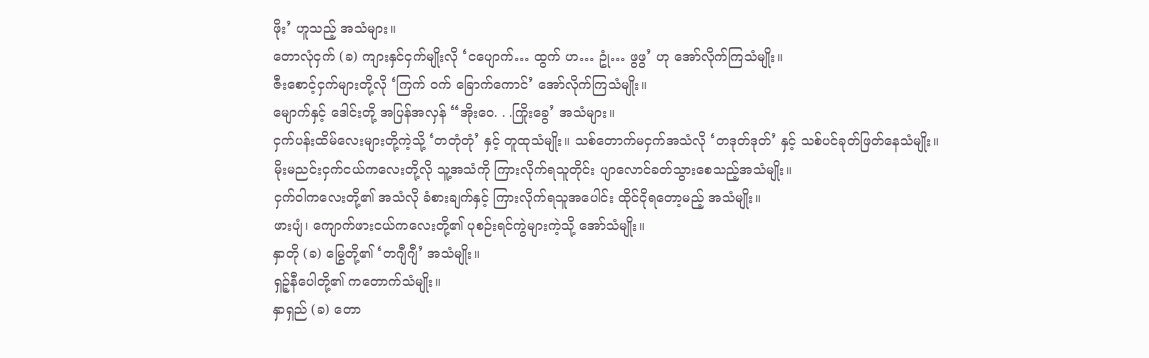ဖိုး’ ဟူသည့် အသံများ။
တောလုံငှက် (ခ) ကျားနှင်ငှက်မျိုးလို ‘ငပျောက်… ထွက် ဟ… ဥုံ… ဖွဖွ’ ဟု အော်လိုက်ကြသံမျိုး။
ဇီးစောင့်ငှက်များတို့လို ‘ကြက် ဝက် ခြောက်ကောင်’ အော်လိုက်ကြသံမျိုး။
မျောက်နှင့် ဒေါင်းတို့ အပြန်အလှန် “အိုးဝေ. . .ကြိုးခွေ’ အသံများ။
ငှက်ပန်းထိမ်လေးများတို့ကဲ့သို့ ‘တတုံတုံ’ နှင့် တူထုသံမျိုး။ သစ်တောက်မငှက်အသံလို ‘တဒုတ်ဒုတ်’ နှင့် သစ်ပင်ခုတ်ဖြတ်နေသံမျိုး။
မိုးမညင်းငှက်ငယ်ကလေးတို့လို သူ့အသံကို ကြားလိုက်ရသူတိုင်း ပျာလောင်ခတ်သွားစေသည့်အသံမျိုး။
ငှက်ဝါကလေးတို့၏ အသံလို ခံစားချက်နှင့် ကြားလိုက်ရသူအပေါင်း ထိုင်ငိုရတော့မည့် အသံမျိုး။
ဖားပျံ၊ ကျောက်ဖားငယ်ကလေးတို့၏ ပုစဉ်းရင်ကွဲများကဲ့သို့ အော်သံမျိုး။
နှာတို (ခ) မြွေတို့၏ ‘တဂျီဂျီ’ အသံမျိုး။
ရှဉ့်နီပေါတို့၏ ကတောက်သံမျိုး။
နှာရှည် (ခ) တော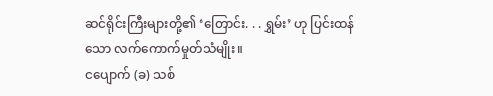ဆင်ရိုင်းကြီးများတို့၏ ‘တြောင်း. . . ရွှမ်း’ ဟု ပြင်းထန်သော လက်ကောက်မှုတ်သံမျိုး။
ငပျောက် (ခ) သစ်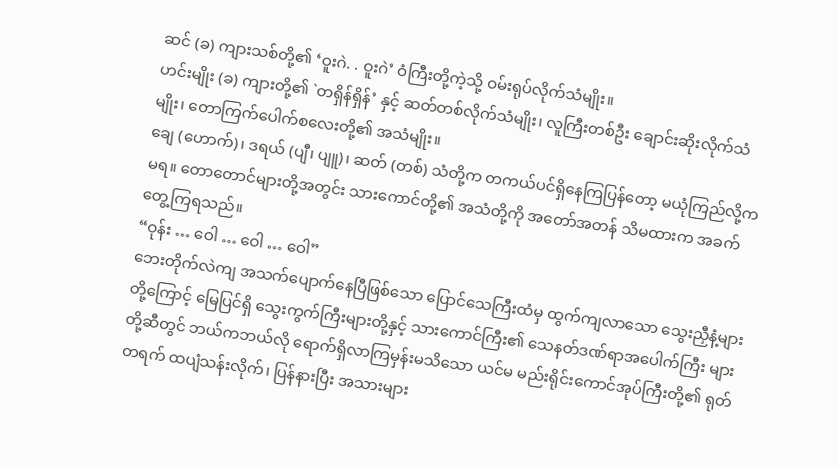ဆင် (ခ) ကျားသစ်တို့၏ ‘ဝူးဂဲ. . ဝူးဂဲ’ ဝံကြီးတို့ကဲ့သို့ ဝမ်းရုပ်လိုက်သံမျိုး။
ဟင်းမျိုး (ခ) ကျားတို့၏ `တရှိန်ရှိန်’ နှင့် ဆတ်တစ်လိုက်သံမျိုး၊ လူကြီးတစ်ဦး ချောင်းဆိုးလိုက်သံမျိုး၊ တောကြက်ပေါက်စလေးတို့၏ အသံမျိုး။
ချေ (ဟောက်)၊ ဒရယ် (ပျီ၊ ပျူ)၊ ဆတ် (တစ်) သံတို့က တကယ်ပင်ရှိနေကြပြန်တော့ မယုံကြည်လို့က မရ။ တောတောင်များတို့အတွင်း သားကောင်တို့၏ အသံတို့ကို အတော်အတန် သိမထားက အခက်တွေ့ကြရသည်။
“ဝုန်း … ဝေါ … ဝေါ … ဝေါ”
ဘေးတိုက်လဲကျ အသက်ပျောက်နေပြီဖြစ်သော ပြောင်သေကြီးထံမှ ထွက်ကျလာသော သွေးညှီနံ့များတို့ကြောင့် မြေပြင်ရှိ သွေးကွက်ကြီးများတို့နှင့် သားကောင်ကြီး၏ သေနတ်ဒဏ်ရာအပေါက်ကြီး များတို့ဆီတွင် ဘယ်ကဘယ်လို ရောက်ရှိလာကြမှန်းမသိသော ယင်မ မည်းရိုင်းကောင်အုပ်ကြီးတို့၏ ရုတ်တရက် ထပျံသန်းလိုက်၊ ပြန်နားပြီး အသားများ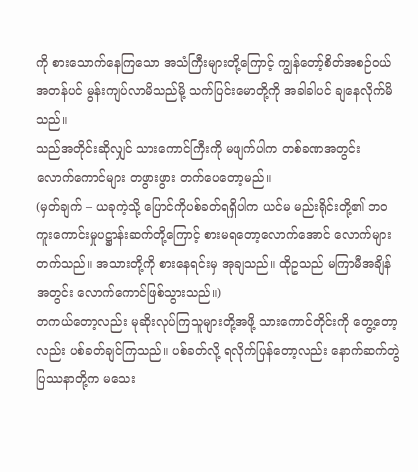ကို စားသောက်နေကြသော အသံကြီးများတို့ကြောင့် ကျွန်တော့်စိတ်အစဉ်ဝယ် အတန်ပင် မွန်းကျပ်လာမိသည်မို့ သက်ပြင်းမောတို့ကို အခါခါပင် ချနေလိုက်မိသည်။
သည်အတိုင်းဆိုလျှင် သားကောင်ကြီးကို မဖျက်ပါက တစ်ခဏအတွင်း လောက်ကောင်များ တဖွားဖွား တက်ပေတော့မည်။
(မှတ်ချက် – ယခုကဲ့သို့ ပြောင်ကိုပစ်ခတ်ရရှိပါက ယင်မ မည်းရိုင်းတို့၏ ဘဝကူးကောင်းမှုပဋ္ဌာန်းဆက်တို့ကြောင့် စားမရတော့လောက်အောင် လောက်များ တက်သည်။ အသားတို့ကို စားနေရင်းမှ အုချသည်။ ထိုဥသည် မကြာမီအချိန်အတွင်း လောက်ကောင်ဖြစ်သွားသည်။)
တကယ်တော့လည်း မုဆိုးလုပ်ကြသူများတို့အဖို့ သားကောင်တိုင်းကို တွေ့တော့လည်း ပစ်ခတ်ချင်ကြသည်။ ပစ်ခတ်လို့ ရလိုက်ပြန်တော့လည်း နောက်ဆက်တွဲပြဿနာတို့က မသေး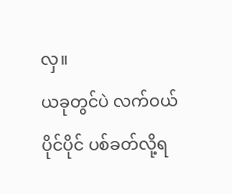လှ။
ယခုတွင်ပဲ လက်ဝယ်ပိုင်ပိုင် ပစ်ခတ်လို့ရ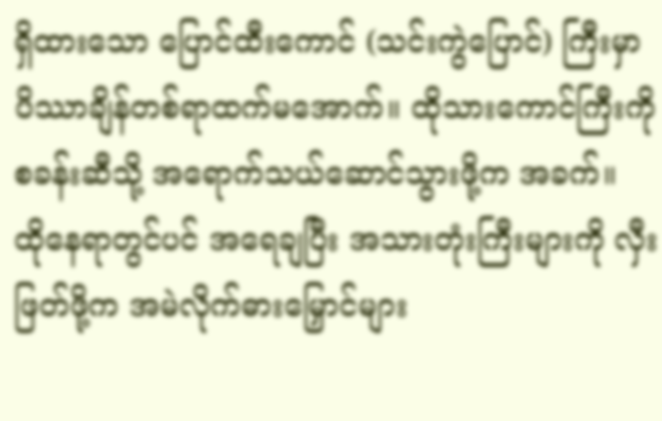ရှိထားသော ပြောင်ထီးကောင် (သင်းကွဲပြောင်) ကြီးမှာ ပိဿာချိန်တစ်ရာထက်မအောက်။ ထိုသားကောင်ကြီးကို စခန်းဆီသို့ အရောက်သယ်ဆောင်သွားဖို့က အခက်။
ထိုနေရာတွင်ပင် အရေချပြီး အသားတုံးကြီးများကို လှီးဖြတ်ဖို့က အမဲလိုက်ဓားမြှောင်များ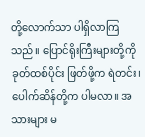တို့လောက်သာ ပါရှိလာကြသည်။ ပြောင်ရိုးကြီးများတို့ကို ခုတ်ထစ်ပိုင်း ဖြတ်ဖို့က ရဲတင်း၊ ပေါက်ဆိန်တို့က ပါမလာ။ အသားများ မ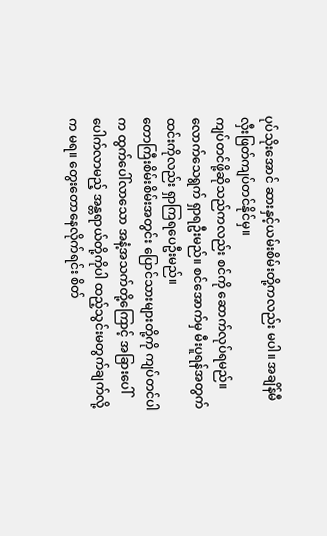ပုပ်သိုးအောင် ဆားနှင့်ယမ်းစိမ်းတို့ကလည်း မပါ။ အချိန်မီ လှီးဖြတ်ကျပ်တင်နိုင်မှ။
ကျပ်တင်ဖို့ဆိုသည်ကလည်း စင်ကို ဆောက်လုပ်ရမည်။ လောက်သေရွက် ရှာရဦးမည်။ စင်အောက်မှ မီးပူရန်အတွက် ထင်းကိုလည်း ရှာကြရပေဦးမည်။
တောကြီးစိမ်းစိမ်းအတွင်း ပြောင်သားများတို့ကို ကျပ်တင်ပါက ထွက်ပေါ်လာသော အနံ့အသက်တို့ကြောင့် အခြားပေါ်ပေါက်လာမည့် အန္တရာယ်တို့ကိုပါ ထည့်သွင်းမတွက်ချက်လို့က မရ။ တွေးတောနေလိုက်ရင်း စိတ်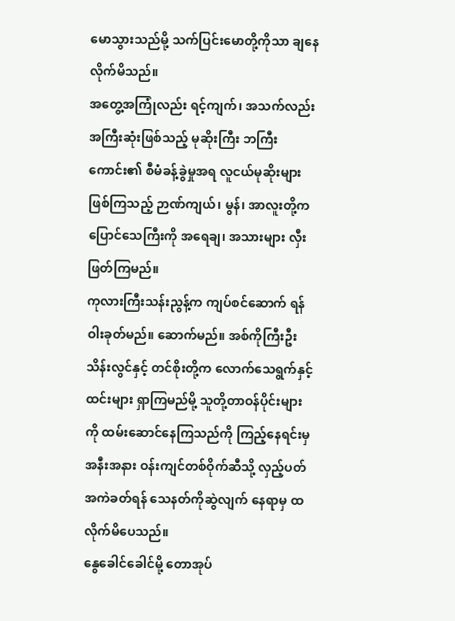မောသွားသည်မို့ သက်ပြင်းမောတို့ကိုသာ ချနေလိုက်မိသည်။
အတွေ့အကြုံလည်း ရင့်ကျက်၊ အသက်လည်း အကြီးဆုံးဖြစ်သည့် မုဆိုးကြီး ဘကြီးကောင်း၏ စီမံခန့်ခွဲမှုအရ လူငယ်မုဆိုးများဖြစ်ကြသည့် ဉာဏ်ကျယ်၊ မွန်၊ အာလူးတို့က ပြောင်သေကြီးကို အရေချ၊ အသားများ လှီးဖြတ်ကြမည်။
ကုလားကြီးသန်းညွန့်က ကျပ်စင်ဆောက် ရန် ဝါးခုတ်မည်။ ဆောက်မည်။ အစ်ကိုကြီးဦးသိန်းလွင်နှင့် တင်စိုးတို့က လောက်သေရွက်နှင့် ထင်းများ ရှာကြမည်မို့ သူတို့တာဝန်ပိုင်းများကို ထမ်းဆောင်နေကြသည်ကို ကြည့်နေရင်းမှ အနီးအနား ဝန်းကျင်တစ်ဝိုက်ဆီသို့ လှည့်ပတ်အကဲခတ်ရန် သေနတ်ကိုဆွဲလျက် နေရာမှ ထလိုက်မိပေသည်။
နွေခေါင်ခေါင်မို့ တောအုပ်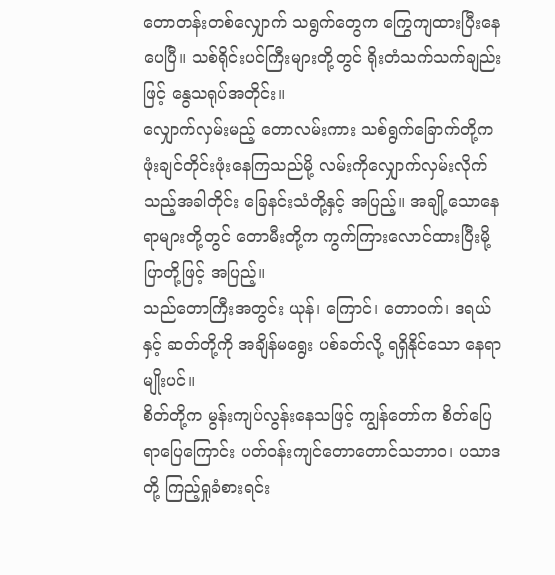တောတန်းတစ်လျှောက် သရွက်တွေက ကြွေကျထားပြီးနေပေပြီ။ သစ်ရိုင်းပင်ကြီးများတို့တွင် ရိုးတံသက်သက်ချည်းဖြင့် နွေသရုပ်အတိုင်း။
လျှောက်လှမ်းမည့် တောလမ်းကား သစ်ရွက်ခြောက်တို့က ဖုံးချင်တိုင်းဖုံးနေကြသည်မို့ လမ်းကိုလျှောက်လှမ်းလိုက်သည့်အခါတိုင်း ခြေနင်းသံတို့နှင့် အပြည့်။ အချို့သောနေရာများတို့တွင် တောမီးတို့က ကွက်ကြားလောင်ထားပြီးမို့ ပြာတို့ဖြင့် အပြည့်။
သည်တောကြီးအတွင်း ယုန်၊ ကြောင်၊ တောဝက်၊ ဒရယ်နှင့် ဆတ်တို့ကို အချိန်မရွေး ပစ်ခတ်လို့ ရရှိနိုင်သော နေရာမျိုးပင်။
စိတ်တို့က မွန်းကျပ်လွန်းနေသဖြင့် ကျွန်တော်က စိတ်ပြေရာပြေကြောင်း ပတ်ဝန်းကျင်တောတောင်သဘာဝ၊ ပသာဒတို့ ကြည့်ရှုခံစားရင်း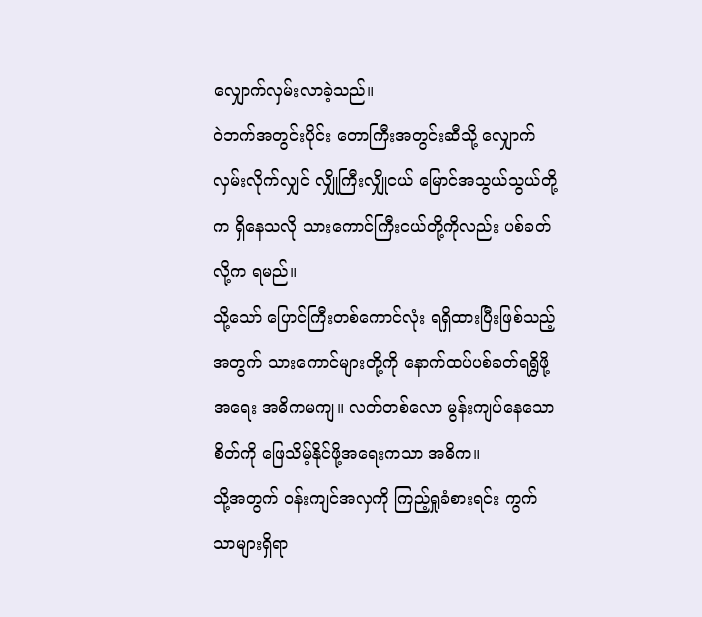လျှောက်လှမ်းလာခဲ့သည်။
ဝဲဘက်အတွင်းပိုင်း တောကြီးအတွင်းဆီသို့ လျှောက်လှမ်းလိုက်လျှင် လျှိုကြီးလျှိုငယ် မြောင်အသွယ်သွယ်တို့က ရှိနေသလို သားကောင်ကြီးငယ်တို့ကိုလည်း ပစ်ခတ်လို့က ရမည်။
သို့သော် ပြောင်ကြီးတစ်ကောင်လုံး ရရှိထားပြီးဖြစ်သည့်အတွက် သားကောင်များတို့ကို နောက်ထပ်ပစ်ခတ်ရရွိဖို့အရေး အဓိကမကျ။ လတ်တစ်လော မွန်းကျပ်နေသောစိတ်ကို ဖြေသိမ့်နိုင်ဖို့အရေးကသာ အဓိက။
သို့အတွက် ဝန်းကျင်အလှကို ကြည့်ရှုခံစားရင်း ကွက်သာများရှိရာ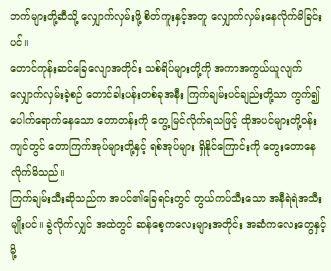ဘက်များတို့ဆီသို့ လျှောက်လှမ်းဖို့ စိတ်ကူးနှင့်အတူ လျှောက်လှမ်းနေလိုက်မိခြင်းပင်။
တောင်ကုန်းဆင်ခြေလျောအတိုင်း သစ်ရိပ်များတို့ကို အကာအကွယ်ယူလျက် လျှောက်လှမ်းခဲ့စဉ် တောင်ခါးပန်းတစ်ခုအနီး ကြက်ချမ်းပင်ချည်းတို့သာ ကွက်၍ ပေါက်ရောက်နေသော တောတန်းကို တွေ့ မြင်လိုက်ရသဖြင့် ထိုအပင်များတို့ဝန်းကျင်တွင် တောကြက်အုပ်များတို့နှင့် ရစ်အုပ်များ ရှိနိုင်ကြောင်းကို တွေးတောနေလိုက်မိသည်။
ကြက်ချမ်းသီးဆိုသည်က အပင်၏ခြေရင်းတွင် တွယ်ကပ်သီးသော အနီရဲရဲအသီးမျိုးပင်။ ခွဲလိုက်လျှင် အထဲတွင် ဆန်စေ့ကလေးများအတိုင်း အဆံကလေးတွေနှင့်မို့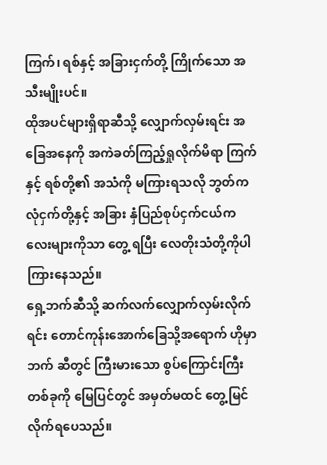ကြက်၊ ရစ်နှင့် အခြားငှက်တို့ ကြိုက်သော အသီးမျိုးပင်။
ထိုအပင်များရှိရာဆီသို့ လျှောက်လှမ်းရင်း အခြေအနေကို အကဲခတ်ကြည့်ရှုလိုက်မိရာ ကြက်နှင့် ရစ်တို့၏ အသံကို မကြားရသလို ဘွတ်ကလုံငှက်တို့နှင့် အခြား နှံပြည်စုပ်ငှက်ငယ်ကလေးများကိုသာ တွေ့ ရပြီး လေတိုးသံတို့ကိုပါ ကြားနေသည်။
ရှေ့ဘက်ဆီသို့ ဆက်လက်လျှောက်လှမ်းလိုက်ရင်း တောင်ကုန်းအောက်ခြေသို့အရောက် ဟိုမှာဘက် ဆီတွင် ကြီးမားသော စွပ်ကြောင်းကြီးတစ်ခုကို မြေပြင်တွင် အမှတ်မထင် တွေ့မြင်လိုက်ရပေသည်။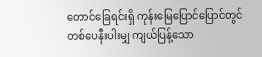တောင်ခြေရင်းရှိ ကုန်းမြေပြောင်ပြောင်တွင် တစ်ပေနီးပါးမျှ ကျယ်ပြန့်သော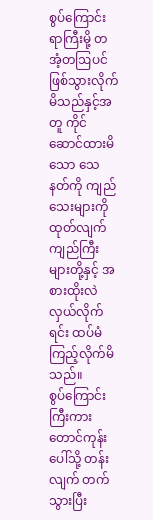စွပ်ကြောင်းရာကြီးမို့ တအံ့တဩပင် ဖြစ်သွားလိုက်မိသည်နှင့်အတူ ကိုင်ဆောင်ထားမိသော သေနတ်ကို ကျည်သေးများကို ထုတ်လျက် ကျည်ကြီးများတို့နှင့် အစားထိုးလဲလှယ်လိုက်ရင်း ထပ်မံကြည့်လိုက်မိသည်။
စွပ်ကြောင်းကြီးကား တောင်ကုန်းပေါ်သို့ တန်းလျက် တက်သွားပြီး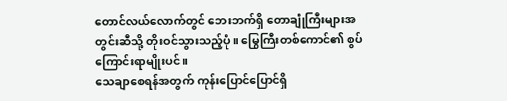တောင်လယ်လောက်တွင် ဘေးဘက်ရှိ တောချုံကြီးများအတွင်းဆီသို့ တိုးဝင်သွားသည့်ပုံ။ မြွေကြီးတစ်ကောင်၏ စွပ်ကြောင်းရာမျိုးပင်။
သေချာစေရန်အတွက် ကုန်းပြောင်ပြောင်ရှိ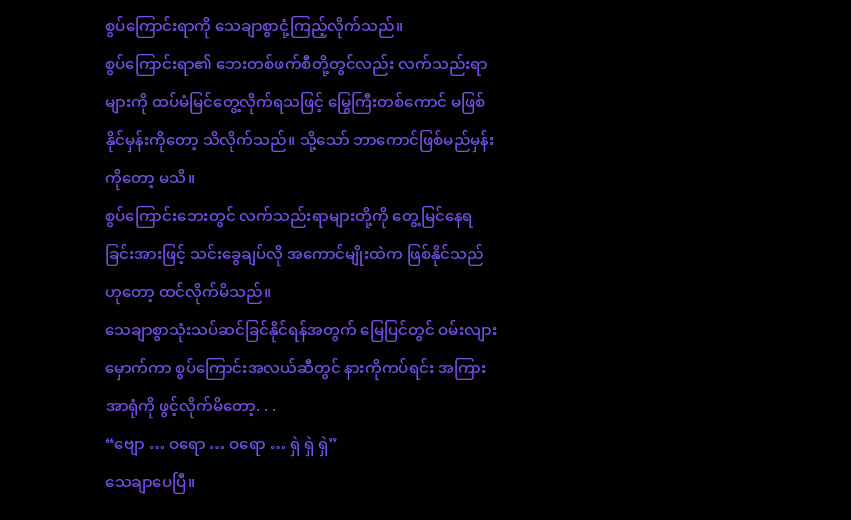စွပ်ကြောင်းရာကို သေချာစွာငုံ့ကြည့်လိုက်သည်။
စွပ်ကြောင်းရာ၏ ဘေးတစ်ဖက်စီတို့တွင်လည်း လက်သည်းရာများကို ထပ်မံမြင်တွေ့လိုက်ရသဖြင့် မြွေကြီးတစ်ကောင် မဖြစ်နိုင်မှန်းကိုတော့ သိလိုက်သည်။ သို့သော် ဘာကောင်ဖြစ်မည်မှန်းကိုတော့ မသိ။
စွပ်ကြောင်းဘေးတွင် လက်သည်းရာများတို့ကို တွေ့မြင်နေရခြင်းအားဖြင့် သင်းခွေချပ်လို အကောင်မျိုးထဲက ဖြစ်နိုင်သည်ဟုတော့ ထင်လိုက်မိသည်။
သေချာစွာသုံးသပ်ဆင်ခြင်နိုင်ရန်အတွက် မြေပြင်တွင် ဝမ်းလျားမှောက်ကာ စွပ်ကြောင်းအလယ်ဆီတွင် နားကိုကပ်ရင်း အကြားအာရုံကို ဖွင့်လိုက်မိတော့. . .
“ဗျော … ဝရော … ဝရော … ရှဲ ရှဲ ရှဲ”
သေချာပေပြီ။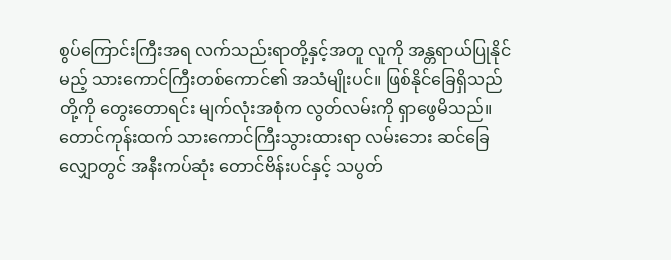စွပ်ကြောင်းကြီးအရ လက်သည်းရာတို့နှင့်အတူ လူကို အန္တရာယ်ပြုနိုင်မည့် သားကောင်ကြီးတစ်ကောင်၏ အသံမျိုးပင်။ ဖြစ်နိုင်ခြေရှိသည်တို့ကို တွေးတောရင်း မျက်လုံးအစုံက လွတ်လမ်းကို ရှာဖွေမိသည်။
တောင်ကုန်းထက် သားကောင်ကြီးသွားထားရာ လမ်းဘေး ဆင်ခြေလျှောတွင် အနီးကပ်ဆုံး တောင်ဗိန်းပင်နှင့် သပွတ်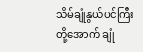သိမ်ချုံနွယ်ပင်ကြီးတို့အောက် ချုံ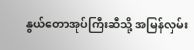နွယ်တောအုပ်ကြီးဆီသို့ အမြန်လှမ်း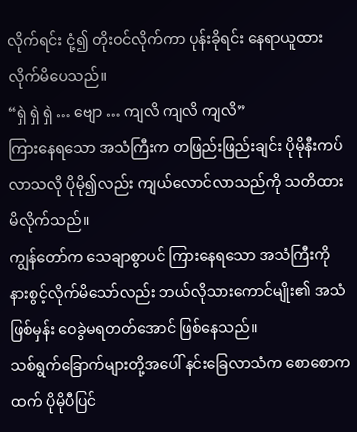လိုက်ရင်း ငုံ့၍ တိုးဝင်လိုက်ကာ ပုန်းခိုရင်း နေရာယူထားလိုက်မိပေသည်။
“ရှဲ ရှဲ ရှဲ … ဗျော … ကျလိ ကျလိ ကျလိ”
ကြားနေရသော အသံကြီးက တဖြည်းဖြည်းချင်း ပိုမိုနီးကပ်လာသလို ပိုမို၍လည်း ကျယ်လောင်လာသည်ကို သတိထားမိလိုက်သည်။
ကျွန်တော်က သေချာစွာပင် ကြားနေရသော အသံကြီးကို နားစွင့်လိုက်မိသော်လည်း ဘယ်လိုသားကောင်မျိုး၏ အသံဖြစ်မှန်း ဝေခွဲမရတတ်အောင် ဖြစ်နေသည်။
သစ်ရွက်ခြောက်များတို့အပေါ် နင်းခြေလာသံက စောစောကထက် ပိုမိုပီပြင်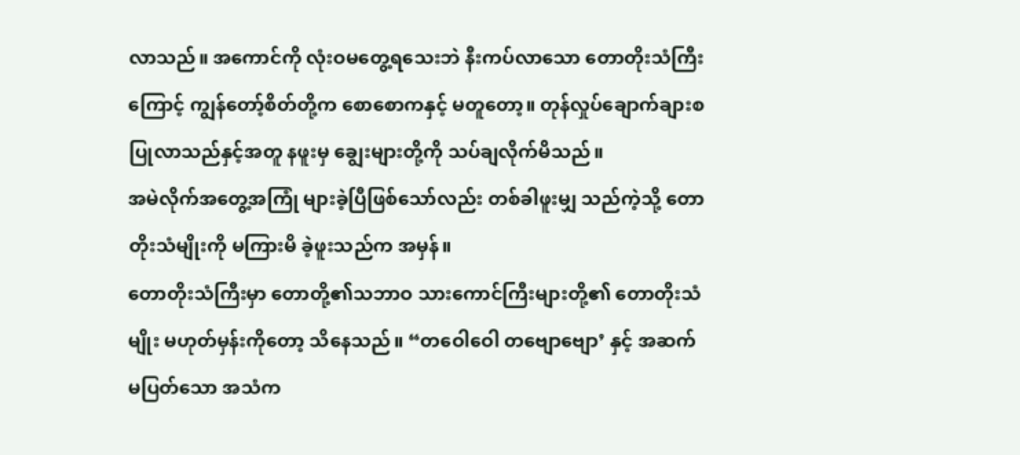လာသည်။ အကောင်ကို လုံးဝမတွေ့ရသေးဘဲ နီးကပ်လာသော တောတိုးသံကြီးကြောင့် ကျွန်တော့်စိတ်တို့က စောစောကနှင့် မတူတော့။ တုန်လှုပ်ချောက်ချားစ ပြုလာသည်နှင့်အတူ နဖူးမှ ချွေးများတို့ကို သပ်ချလိုက်မိသည်။
အမဲလိုက်အတွေ့အကြုံ များခဲ့ပြီဖြစ်သော်လည်း တစ်ခါဖူးမျှ သည်ကဲ့သို့ တောတိုးသံမျိုးကို မကြားမိ ခဲ့ဖူးသည်က အမှန်။
တောတိုးသံကြီးမှာ တောတို့၏သဘာဝ သားကောင်ကြီးများတို့၏ တောတိုးသံမျိုး မဟုတ်မှန်းကိုတော့ သိနေသည်။ “တဝေါဝေါ တဗျောဗျော’ နှင့် အဆက်မပြတ်သော အသံက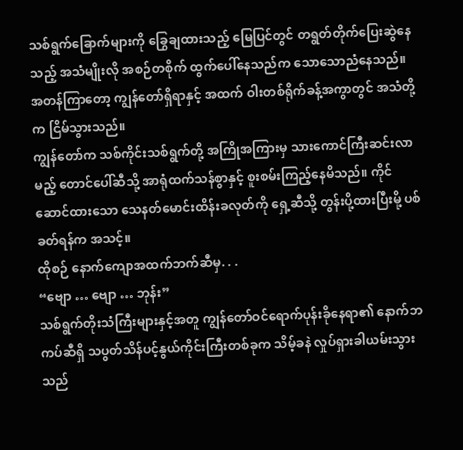သစ်ရွက်ခြောက်များကို ခြွေချထားသည့် မြေပြင်တွင် တရွတ်တိုက်ပြေးဆွဲနေသည့် အသံမျိုးလို အစဉ်တစိုက် ထွက်ပေါ်နေသည်က သောသောညံနေသည်။
အတန်ကြာတော့ ကျွန်တော်ရှိရာနှင့် အထက် ဝါးတစ်ရိုက်ခန့်အကွာတွင် အသံတို့က ငြိမ်သွားသည်။
ကျွန်တော်က သစ်ကိုင်းသစ်ရွက်တို့ အကြိုအကြားမှ သားကောင်ကြီးဆင်းလာမည့် တောင်ပေါ်ဆီသို့ အာရုံထက်သန်စွာနှင့် စူးစမ်းကြည့်နေမိသည်။ ကိုင်ဆောင်ထားသော သေနတ်မောင်းထိန်းခလုတ်ကို ရှေ့ဆီသို့ တွန်းပို့ထားပြီးမို့ ပစ်ခတ်ရန်က အသင့်။
ထိုစဉ် နောက်ကျောအထက်ဘက်ဆီမှ. . .
“ဗျော … ဗျော … ဘုန်း”
သစ်ရွက်တိုးသံကြီးများနှင့်အတူ ကျွန်တော်ဝင်ရောက်ပုန်းခိုနေရာ၏ နောက်ဘကပ်ဆီရှိ သပွတ်သိန်ပင့်နွယ်ကိုင်းကြီးတစ်ခုက သိမ့်ခနဲ လှုပ်ရှားခါယမ်းသွားသည်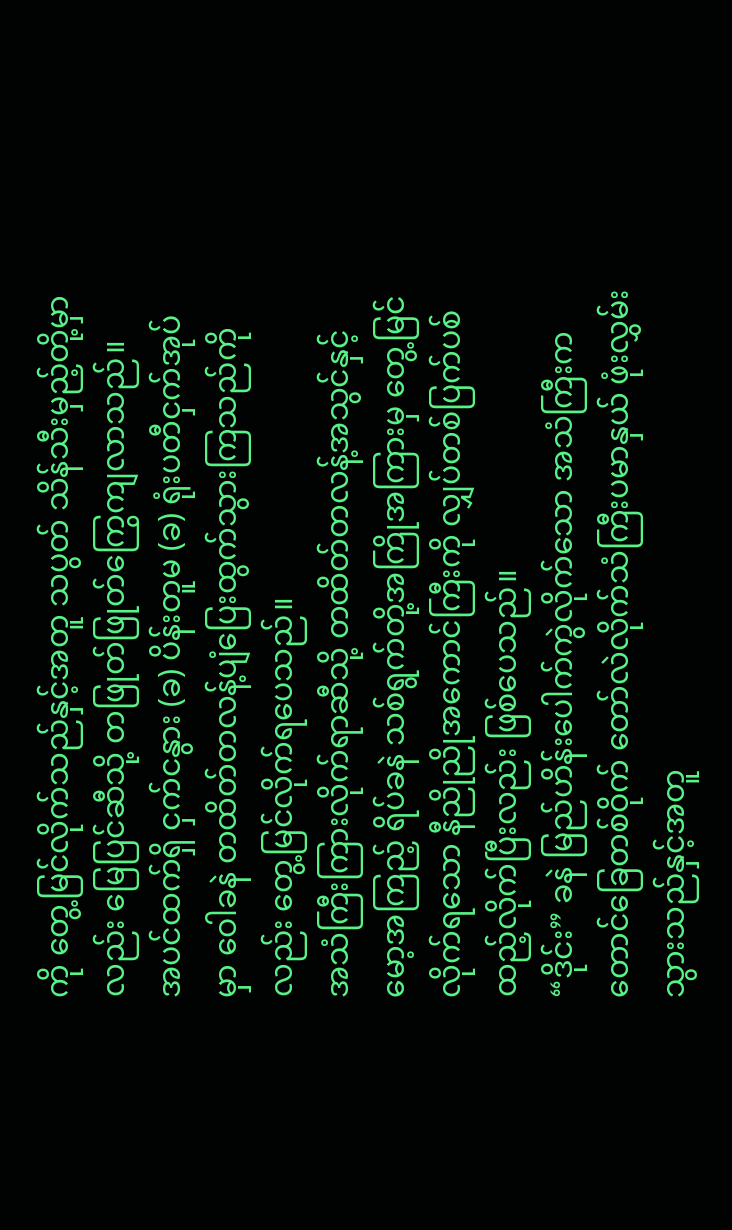ကို တွေ့မြင်လိုက်သည်နှင့်အတူ သပွတ် သိန်သီးမှည့်တို့မှာလည်း မြေပြင်ဆီသို့ တဖြုတ်ဖြုတ်ကြွေကျလာသည်။
အပင်ထက်ရှိ ငှက်ငနွား (ခ) ပိန်းတူမ (ခ) ရုံးပတီငှက်အုပ်မှာ ဝေါခနဲ တထိတ်တလန့်ပျံပြေးထွက်သွားကြသည်ကိုလည်း တွေ့မြင်လိုက်ရပေသည်။
အသံကြီးကြားလိုက်ရာဆီသို့ တထိတ်တလန့်အသွင်နှင့် မော့အကြည့် ရိပ်ခနဲ သစ်ရွက်တို့အကြိုအကြားမှ တွေ့မြင်လိုက်ရသော နီညိုညိုအကောင်ကြီးကို လျှပ်တစ်ပြက်ပစ်ထည့်လိုက်ပြီးလည်း ဖြစ်ပေသည်။
“ဒိုင်း” ခနဲ မြည်ဟိန်းပေါက်ကွဲလိုက်သော အသံကြီးက တောင်ခြေတစ်ဝိုက် တော်လဲလိုက်သံကြီးပမာနှယ် ဖုံးလွှမ်းသွားသည်နှင့်အတူ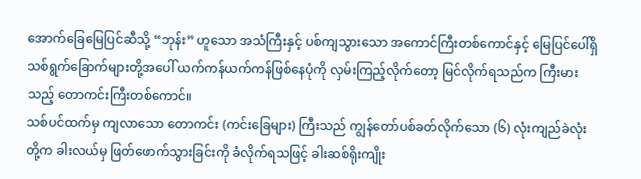အောက်ခြေမြေပြင်ဆီသို့ “ဘုန်း” ဟူသော အသံကြီးနှင့် ပစ်ကျသွားသော အကောင်ကြီးတစ်ကောင်နှင့် မြေပြင်ပေါ်ရှိ သစ်ရွက်ခြောက်များတို့အပေါ် ယက်ကန်ယက်ကန်ဖြစ်နေပုံကို လှမ်းကြည့်လိုက်တော့ မြင်လိုက်ရသည်က ကြီးမားသည့် တောကင်းကြီးတစ်ကောင်။
သစ်ပင်ထက်မှ ကျလာသော တောကင်း (ကင်းခြေများ) ကြီးသည် ကျွန်တော်ပစ်ခတ်လိုက်သော (၆) လုံးကျည်ခဲလုံးတို့က ခါးလယ်မှ ဖြတ်ဖောက်သွားခြင်းကို ခံလိုက်ရသဖြင့် ခါးဆစ်ရိုးကျိုး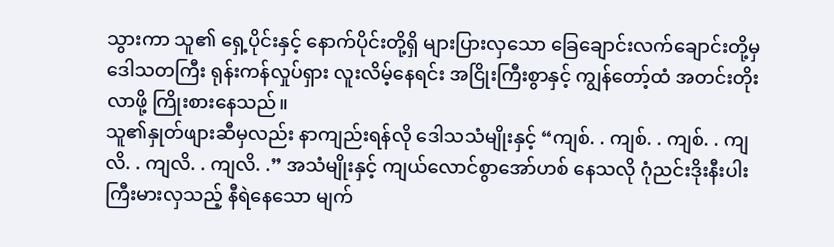သွားကာ သူ၏ ရှေ့ပိုင်းနှင့် နောက်ပိုင်းတို့ရှိ များပြားလှသော ခြေချောင်းလက်ချောင်းတို့မှ ဒေါသတကြီး ရုန်းကန်လှုပ်ရှား လူးလိမ့်နေရင်း အငြိုးကြီးစွာနှင့် ကျွန်တော့်ထံ အတင်းတိုးလာဖို့ ကြိုးစားနေသည်။
သူ၏နှုတ်ဖျားဆီမှလည်း နာကျည်းရန်လို ဒေါသသံမျိုးနှင့် “ကျစ်. . ကျစ်. . ကျစ်. . ကျလိ. . ကျလိ. . ကျလိ. .” အသံမျိုးနှင့် ကျယ်လောင်စွာအော်ဟစ် နေသလို ဂုံညင်းဒိုးနီးပါး ကြီးမားလှသည့် နီရဲနေသော မျက်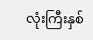လုံးကြီးနှစ်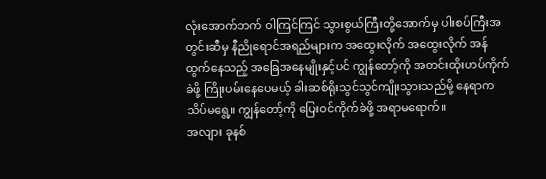လုံးအောက်ဘက် ဝါကြင်ကြင် သွားစွယ်ကြီးတို့အောက်မှ ပါးစပ်ကြီးအတွင်းဆီမှ နီညိုရောင်အရည်များက အထွေးလိုက် အထွေးလိုက် အန်ထွက်နေသည့် အခြေအနေမျိုးနှင့်ပင် ကျွန်တော့်ကို အတင်းထိုးဟပ်ကိုက်ခဲဖို့ ကြိုးပမ်းနေပေမယ့် ခါးဆစ်ရိုးသွင်သွင်ကျိုးသွားသည်မို့ နေရာက သိပ်မရွေ့။ ကျွန်တော့်ကို ပြေးဝင်ကိုက်ခဲဖို့ အရာမရောက်။
အလျား ခုနစ်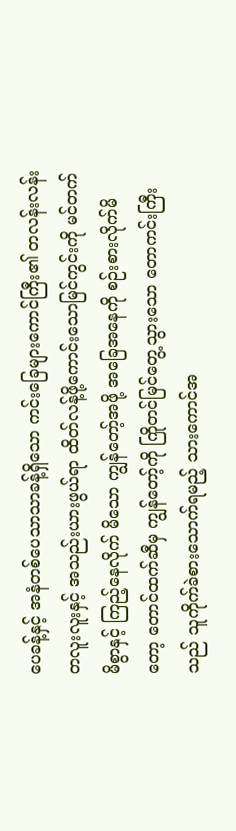ပေခန့်နှင့် အနံတစ်ပေသာသာခန့်ရှိသော ကင်းခြေများကောင်ကြီး၏ တလန်းလန်းတလူးလူးနှင့် အသည်းယားဖွယ်ရာ ထိတ်လန့်ဖို့ကောင်းသောမြင်ကွင်းကို မင်တက်မိစွာနှင့် ကြည့်နေလိုက် မိသော ကျွန်တော့်အဖို့ အခြေအနေကို စဉ်းစားလိုက်မိတော့ တောင်ထက်ဆီမှ ကျွန်တော့်ကို ကြိုတင်မြင်တွေ့သွားသော တောကင်းကြီးသည် သူကိုက်ခဲစားသောက်ရမည့် သားကောင်အ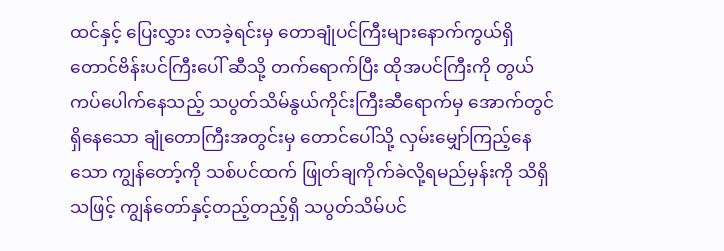ထင်နှင့် ပြေးလွှား လာခဲ့ရင်းမှ တောချုံပင်ကြီးများနောက်ကွယ်ရှိ တောင်ဗိန်းပင်ကြီးပေါ် ဆီသို့ တက်ရောက်ပြီး ထိုအပင်ကြီးကို တွယ်ကပ်ပေါက်နေသည့် သပွတ်သိမ်နွယ်ကိုင်းကြီးဆီရောက်မှ အောက်တွင်ရှိနေသော ချုံတောကြီးအတွင်းမှ တောင်ပေါ်သို့ လှမ်းမျှော်ကြည့်နေသော ကျွန်တော့်ကို သစ်ပင်ထက် ဖြုတ်ချကိုက်ခဲလို့ရမည်မှန်းကို သိရှိသဖြင့် ကျွန်တော်နှင့်တည့်တည့်ရှိ သပွတ်သိမ်ပင်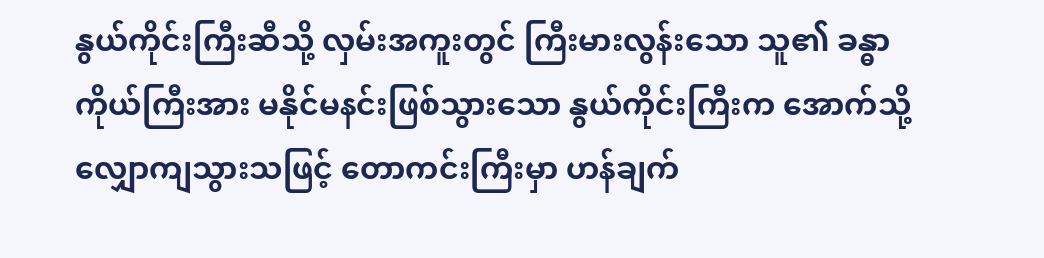နွယ်ကိုင်းကြီးဆီသို့ လှမ်းအကူးတွင် ကြီးမားလွန်းသော သူ၏ ခန္ဓာကိုယ်ကြီးအား မနိုင်မနင်းဖြစ်သွားသော နွယ်ကိုင်းကြီးက အောက်သို့လျှောကျသွားသဖြင့် တောကင်းကြီးမှာ ဟန်ချက်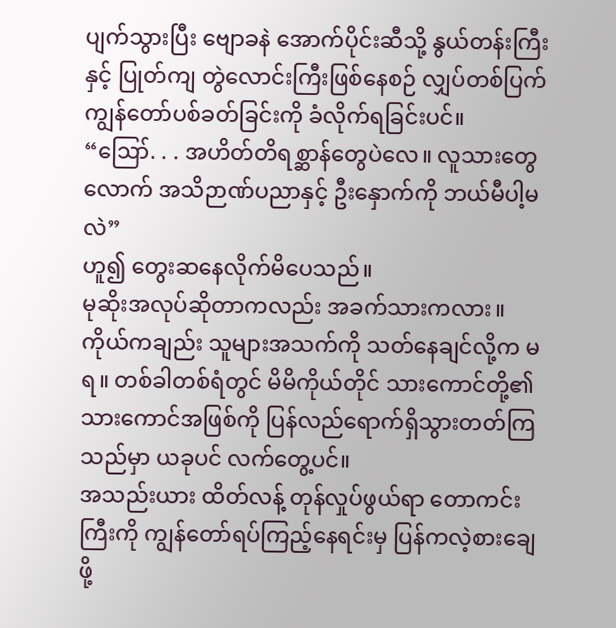ပျက်သွားပြီး ဗျောခနဲ အောက်ပိုင်းဆီသို့ နွယ်တန်းကြီးနှင့် ပြုတ်ကျ တွဲလောင်းကြီးဖြစ်နေစဉ် လျှပ်တစ်ပြက် ကျွန်တော်ပစ်ခတ်ခြင်းကို ခံလိုက်ရခြင်းပင်။
“ဪ. . . အဟိတ်တိရစ္ဆာန်တွေပဲလေ။ လူသားတွေလောက် အသိဉာဏ်ပညာနှင့် ဦးနှောက်ကို ဘယ်မီပါ့မလဲ”
ဟူ၍ တွေးဆနေလိုက်မိပေသည်။
မုဆိုးအလုပ်ဆိုတာကလည်း အခက်သားကလား။
ကိုယ်ကချည်း သူများအသက်ကို သတ်နေချင်လို့က မရ။ တစ်ခါတစ်ရံတွင် မိမိကိုယ်တိုင် သားကောင်တို့၏ သားကောင်အဖြစ်ကို ပြန်လည်ရောက်ရှိသွားတတ်ကြသည်မှာ ယခုပင် လက်တွေ့ပင်။
အသည်းယား ထိတ်လန့် တုန်လှုပ်ဖွယ်ရာ တောကင်းကြီးကို ကျွန်တော်ရပ်ကြည့်နေရင်းမှ ပြန်ကလဲ့စားချေဖို့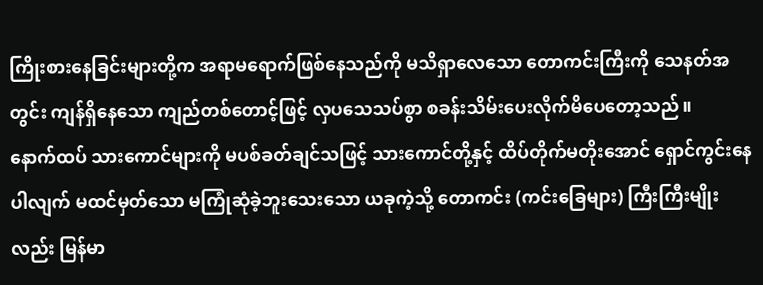ကြိုးစားနေခြင်းများတို့က အရာမရောက်ဖြစ်နေသည်ကို မသိရှာလေသော တောကင်းကြီးကို သေနတ်အတွင်း ကျန်ရှိနေသော ကျည်တစ်တောင့်ဖြင့် လှပသေသပ်စွာ စခန်းသိမ်းပေးလိုက်မိပေတော့သည်။
နောက်ထပ် သားကောင်များကို မပစ်ခတ်ချင်သဖြင့် သားကောင်တို့နှင့် ထိပ်တိုက်မတိုးအောင် ရှောင်ကွင်းနေပါလျက် မထင်မှတ်သော မကြုံဆုံခဲ့ဘူးသေးသော ယခုကဲ့သို့ တောကင်း (ကင်းခြေများ) ကြီးကြီးမျိုးလည်း မြန်မာ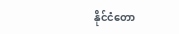နိုင်ငံတော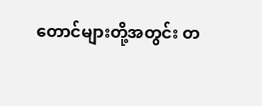တောင်များတို့အတွင်း တ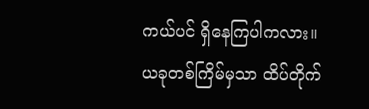ကယ်ပင် ရှိနေကြပါကလား။
ယခုတစ်ကြိမ်မှသာ ထိပ်တိုက်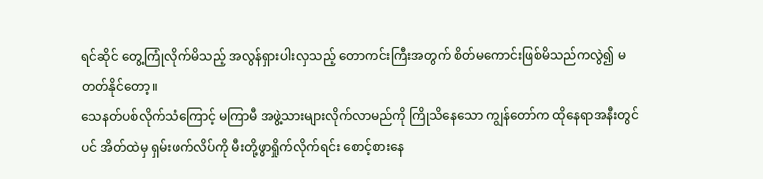ရင်ဆိုင် တွေ့ကြုံလိုက်မိသည့် အလွန်ရှားပါးလှသည့် တောကင်းကြီးအတွက် စိတ်မကောင်းဖြစ်မိသည်ကလွဲ၍ မတတ်နိုင်တော့။
သေနတ်ပစ်လိုက်သံကြောင့် မကြာမီ အဖွဲ့သားများလိုက်လာမည်ကို ကြိုသိနေသော ကျွန်တော်က ထိုနေရာအနီးတွင်ပင် အိတ်ထဲမှ ရှမ်းဖက်လိပ်ကို မီးတို့ဖွာရှိုက်လိုက်ရင်း စောင့်စားနေ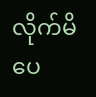လိုက်မိပေ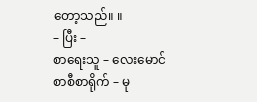တော့သည်။ ။
– ပြီး –
စာရေးသူ – လေးမောင်
စာစီစာရိုက် – မု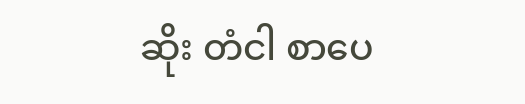ဆိုး တံငါ စာပေ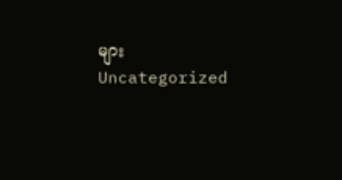များ
Uncategorized